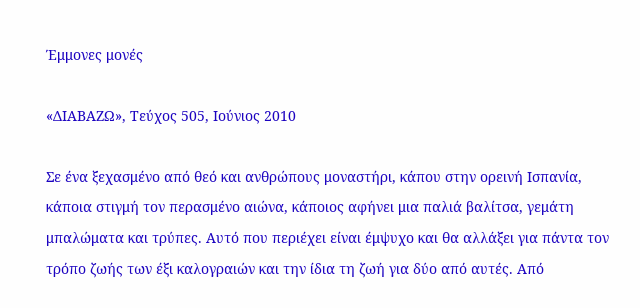Έμμονες μονές

«ΔΙΑΒΑΖΩ», Τεύχος 505, Ιούνιος 2010

Σε ένα ξεχασμένο από θεό και ανθρώπους μοναστήρι, κάπου στην ορεινή Ισπανία, κάποια στιγμή τον περασμένο αιώνα, κάποιος αφήνει μια παλιά βαλίτσα, γεμάτη μπαλώματα και τρύπες. Αυτό που περιέχει είναι έμψυχο και θα αλλάξει για πάντα τον τρόπο ζωής των έξι καλογραιών και την ίδια τη ζωή για δύο από αυτές. Από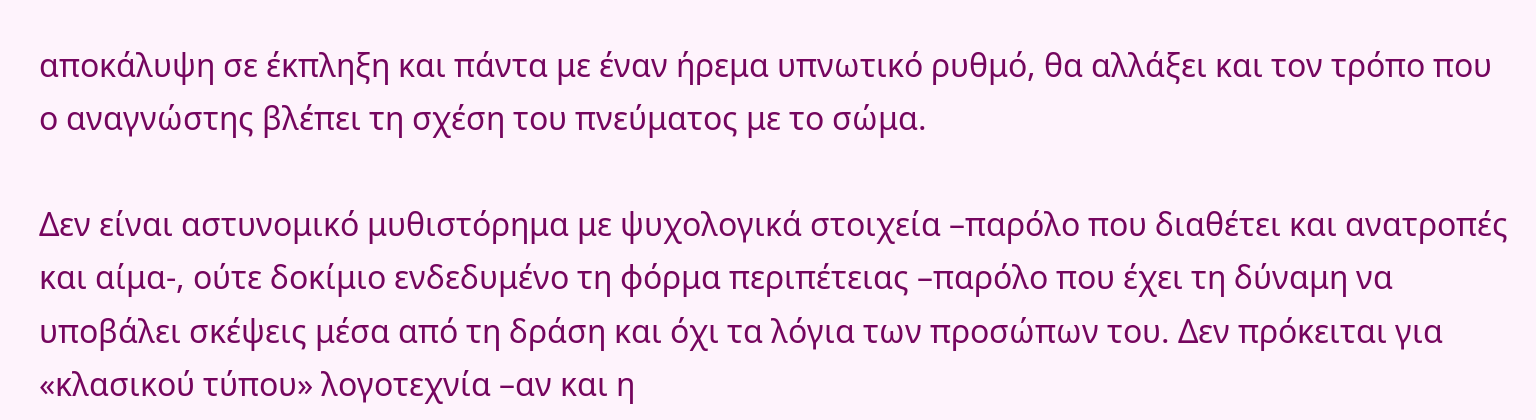αποκάλυψη σε έκπληξη και πάντα με έναν ήρεμα υπνωτικό ρυθμό, θα αλλάξει και τον τρόπο που ο αναγνώστης βλέπει τη σχέση του πνεύματος με το σώμα.

Δεν είναι αστυνομικό μυθιστόρημα με ψυχολογικά στοιχεία –παρόλο που διαθέτει και ανατροπές και αίμα-, ούτε δοκίμιο ενδεδυμένο τη φόρμα περιπέτειας –παρόλο που έχει τη δύναμη να υποβάλει σκέψεις μέσα από τη δράση και όχι τα λόγια των προσώπων του. Δεν πρόκειται για «κλασικού τύπου» λογοτεχνία –αν και η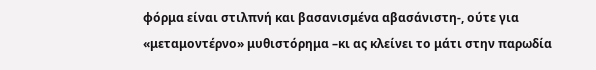φόρμα είναι στιλπνή και βασανισμένα αβασάνιστη-, ούτε για «μεταμοντέρνο» μυθιστόρημα –κι ας κλείνει το μάτι στην παρωδία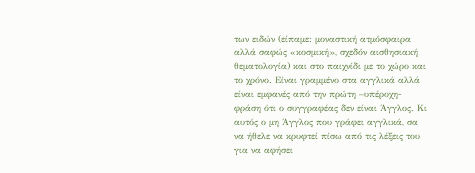των ειδών (είπαμε: μοναστική ατμόσφαιρα αλλά σαφώς «κοσμική», σχεδόν αισθησιακή θεματολογία) και στο παιχνίδι με το χώρο και το χρόνο. Είναι γραμμένο στα αγγλικά αλλά είναι εμφανές από την πρώτη –υπέροχη- φράση ότι ο συγγραφέας δεν είναι Άγγλος. Κι αυτός ο μη Άγγλος που γράφει αγγλικά, σα να ήθελε να κρυφτεί πίσω από τις λέξεις του για να αφήσει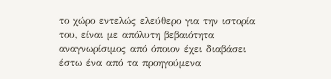το χώρο εντελώς ελεύθερο για την ιστορία του, είναι με απόλυτη βεβαιότητα αναγνωρίσιμος από όποιον έχει διαβάσει έστω ένα από τα προηγούμενα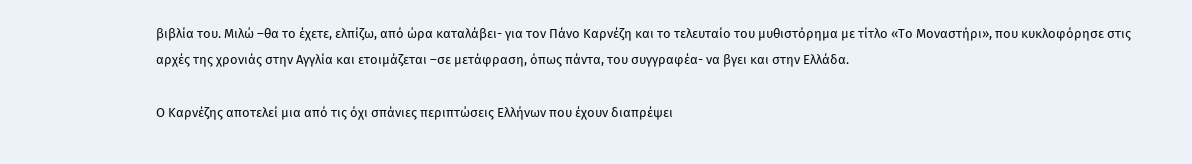βιβλία του. Μιλώ –θα το έχετε, ελπίζω, από ώρα καταλάβει- για τον Πάνο Καρνέζη και το τελευταίο του μυθιστόρημα με τίτλο «Το Μοναστήρι», που κυκλοφόρησε στις αρχές της χρονιάς στην Αγγλία και ετοιμάζεται –σε μετάφραση, όπως πάντα, του συγγραφέα- να βγει και στην Ελλάδα.

Ο Καρνέζης αποτελεί μια από τις όχι σπάνιες περιπτώσεις Ελλήνων που έχουν διαπρέψει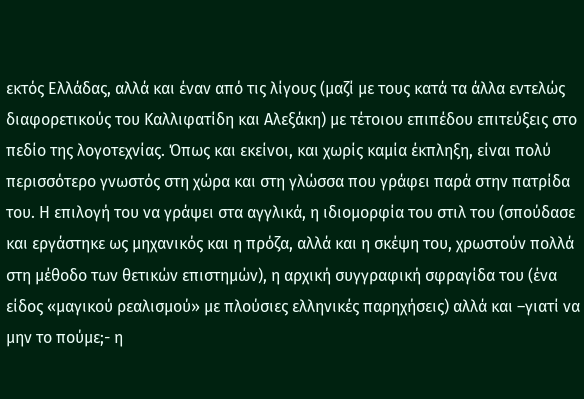εκτός Ελλάδας, αλλά και έναν από τις λίγους (μαζί με τους κατά τα άλλα εντελώς διαφορετικούς του Καλλιφατίδη και Αλεξάκη) με τέτοιου επιπέδου επιτεύξεις στο πεδίο της λογοτεχνίας. Όπως και εκείνοι, και χωρίς καμία έκπληξη, είναι πολύ περισσότερο γνωστός στη χώρα και στη γλώσσα που γράφει παρά στην πατρίδα του. Η επιλογή του να γράψει στα αγγλικά, η ιδιομορφία του στιλ του (σπούδασε και εργάστηκε ως μηχανικός και η πρόζα, αλλά και η σκέψη του, χρωστούν πολλά στη μέθοδο των θετικών επιστημών), η αρχική συγγραφική σφραγίδα του (ένα είδος «μαγικού ρεαλισμού» με πλούσιες ελληνικές παρηχήσεις) αλλά και –γιατί να μην το πούμε;- η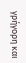γρήγορη και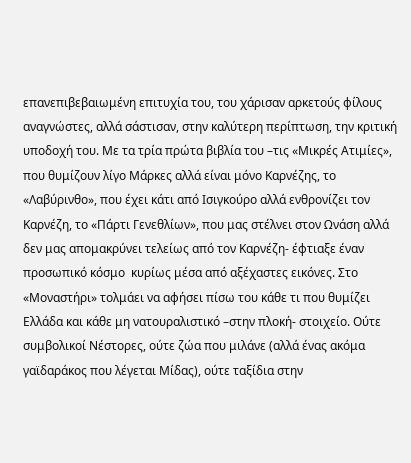επανεπιβεβαιωμένη επιτυχία του, του χάρισαν αρκετούς φίλους αναγνώστες, αλλά σάστισαν, στην καλύτερη περίπτωση, την κριτική υποδοχή του. Με τα τρία πρώτα βιβλία του –τις «Μικρές Ατιμίες», που θυμίζουν λίγο Μάρκες αλλά είναι μόνο Καρνέζης, το «Λαβύρινθο», που έχει κάτι από Ισιγκούρο αλλά ενθρονίζει τον Καρνέζη, το «Πάρτι Γενεθλίων», που μας στέλνει στον Ωνάση αλλά δεν μας απομακρύνει τελείως από τον Καρνέζη- έφτιαξε έναν προσωπικό κόσμο  κυρίως μέσα από αξέχαστες εικόνες. Στο «Μοναστήρι» τολμάει να αφήσει πίσω του κάθε τι που θυμίζει Ελλάδα και κάθε μη νατουραλιστικό –στην πλοκή- στοιχείο. Ούτε συμβολικοί Νέστορες, ούτε ζώα που μιλάνε (αλλά ένας ακόμα γαϊδαράκος που λέγεται Μίδας), ούτε ταξίδια στην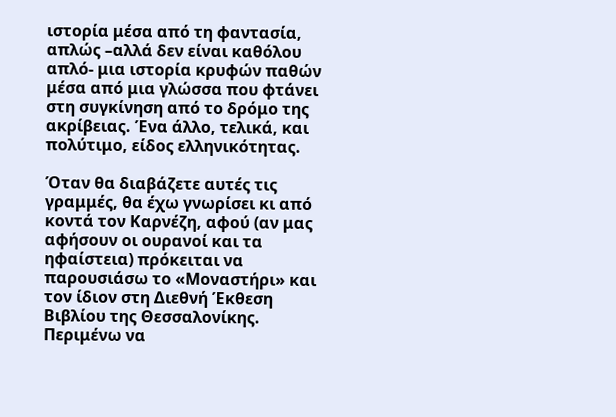ιστορία μέσα από τη φαντασία, απλώς –αλλά δεν είναι καθόλου απλό- μια ιστορία κρυφών παθών μέσα από μια γλώσσα που φτάνει στη συγκίνηση από το δρόμο της ακρίβειας. Ένα άλλο, τελικά, και πολύτιμο, είδος ελληνικότητας.

Όταν θα διαβάζετε αυτές τις γραμμές, θα έχω γνωρίσει κι από κοντά τον Καρνέζη, αφού (αν μας αφήσουν οι ουρανοί και τα ηφαίστεια) πρόκειται να παρουσιάσω το «Μοναστήρι» και τον ίδιον στη Διεθνή Έκθεση Βιβλίου της Θεσσαλονίκης. Περιμένω να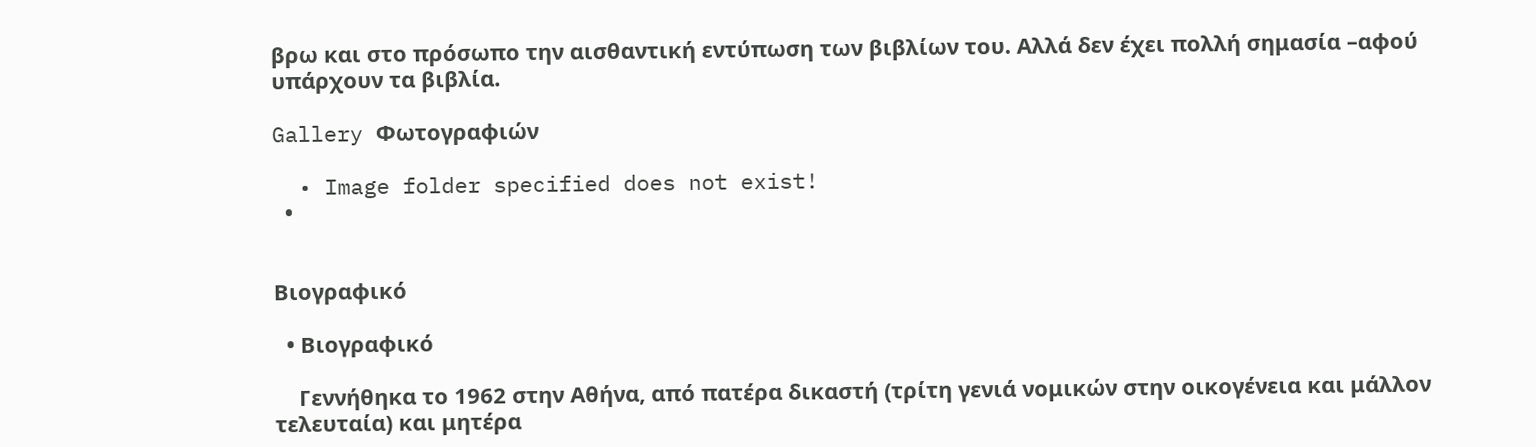βρω και στο πρόσωπο την αισθαντική εντύπωση των βιβλίων του. Αλλά δεν έχει πολλή σημασία –αφού υπάρχουν τα βιβλία.

Gallery Φωτογραφιών

  • Image folder specified does not exist!
  •


Βιογραφικό

  • Βιογραφικό

    Γεννήθηκα το 1962 στην Αθήνα, από πατέρα δικαστή (τρίτη γενιά νομικών στην οικογένεια και μάλλον τελευταία) και μητέρα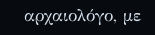αρχαιολόγο, με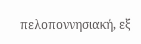πελοποννησιακή, εξ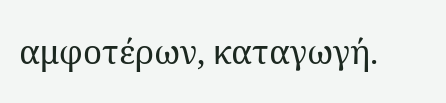αμφοτέρων, καταγωγή.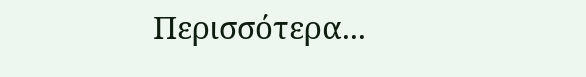Περισσότερα...